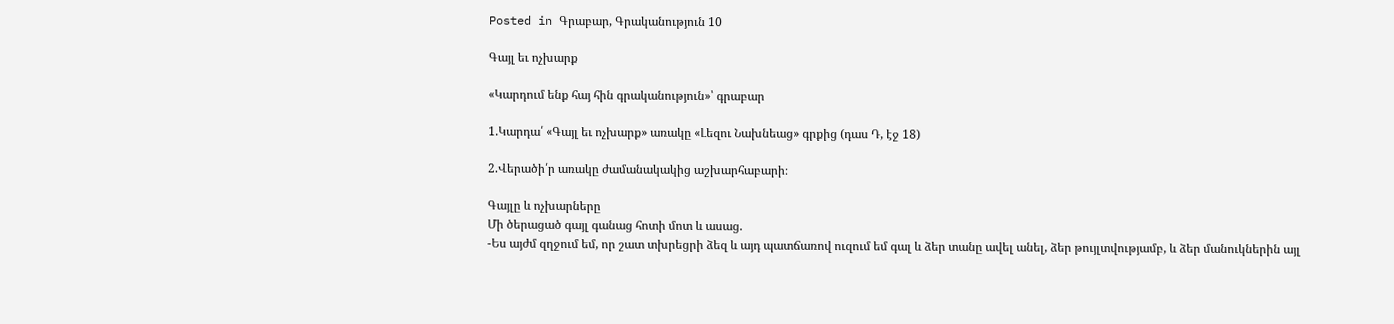Posted in Գրաբար, Գրականություն 10

Գայլ եւ ոչխարք

«Կարդում ենք հայ հին գրականություն»՝ գրաբար

1.Կարդա՛ «Գայլ եւ ոչխարք» առակը «Լեզու Նախնեաց» գրքից (դաս Դ, էջ 18)

2.Վերածի՛ր առակը ժամանակակից աշխարհաբարի։

Գայլը և ոչխարները
Մի ծերացած գայլ գանաց հոտի մոտ և ասաց.
-Ես այժմ զղջում եմ, որ շատ տխրեցրի ձեզ և այդ պատճառով ուզում եմ գալ և ձեր տանը ավել անել, ձեր թույլտվությամբ, և ձեր մանուկներին այլ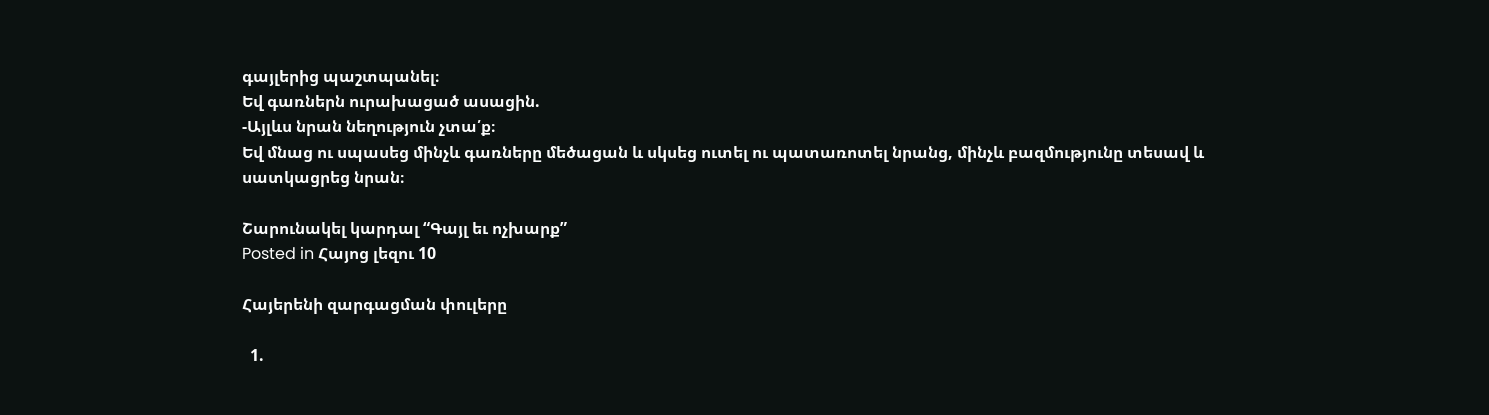գայլերից պաշտպանել։
Եվ գառներն ուրախացած ասացին.
-Այլևս նրան նեղություն չտա՛ք։
Եվ մնաց ու սպասեց մինչև գառները մեծացան և սկսեց ուտել ու պատառոտել նրանց, մինչև բազմությունը տեսավ և սատկացրեց նրան։

Շարունակել կարդալ “Գայլ եւ ոչխարք”
Posted in Հայոց լեզու 10

Հայերենի զարգացման փուլերը

  1.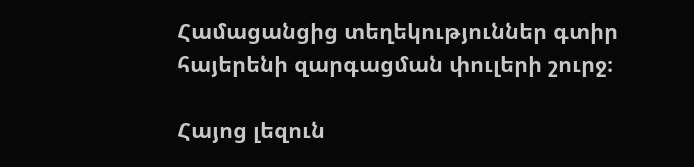Համացանցից տեղեկություններ գտիր հայերենի զարգացման փուլերի շուրջ։

Հայոց լեզուն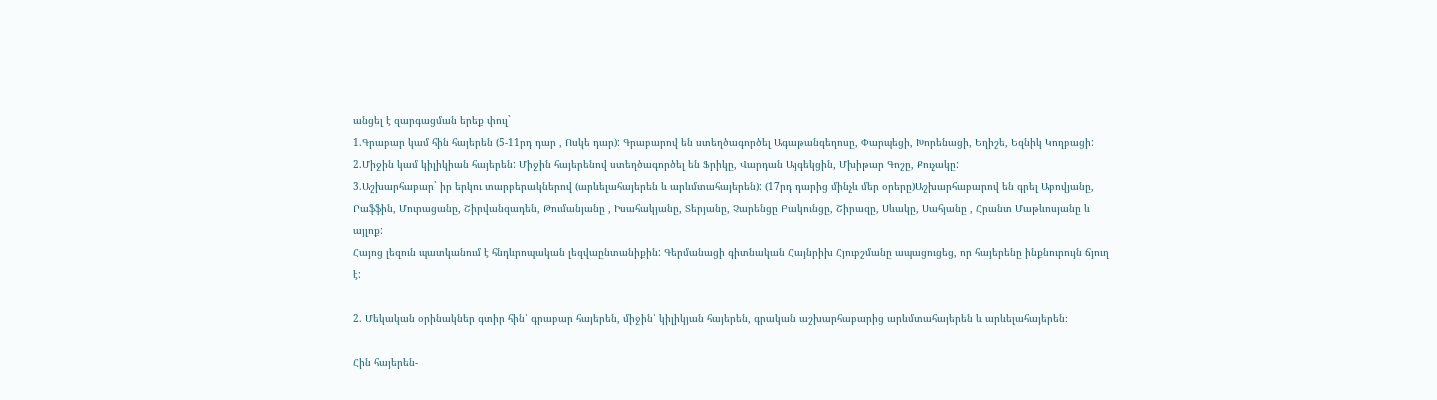անցել է զարգացման երեք փուլ`
1.Գրաբար կամ հին հայերեն (5-11րդ դար , Ոսկե դար): Գրաբարով են ստեղծագործել Ագաթանգեղոսը, Փարպեցի, Խորենացի, Եղիշե, Եզնիկ Կողբացի:
2.Միջին կամ կիլիկիան հայերեն: Միջին հայերենով ստեղծագործել են Ֆրիկը, Վարդան Այգեկցին, Մխիթար Գոշը, Քուչակը:
3.Աշխարհաբար` իր երկու տարբերակներով (արևելահայերեն և արևմտահայերեն): (17րդ դարից մինչև մեր օրերը)Աշխարհաբարով են գրել Աբովյանը, Րաֆֆին, Մուրացանը, Շիրվանզադեն, Թումանյանը , Իսահակյանը, Տերյանը, Չարենցը Բակունցը, Շիրազը, Սևակը, Սահյանը , Հրանտ Մաթևոսյանը և այլոք:
Հայոց լեզուն պատկանում է հնդևրոպական լեզվաընտանիքին: Գերմանացի գիտնական Հայնրիխ Հյուբշմանը ապացուցեց, որ հայերենը ինքնուրույն ճյուղ  է:

2. Մեկական օրինակներ գտիր հին՝ գրաբար հայերեն, միջին՝ կիլիկյան հայերեն, գրական աշխարհաբարից արևմտահայերեն և արևելահայերեն։

Հին հայերեն-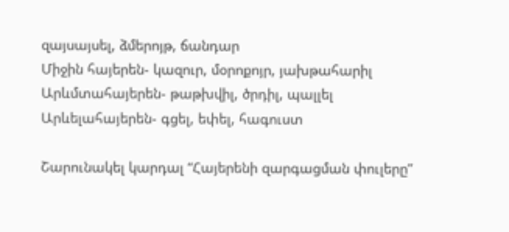զայսայսել, ձմերոյթ, ճանդար
Միջին հայերեն- կազուր, մօրոքոյր, յախթահարիլ
Արևմտահայերեն- թաթխվիլ, ծրդիլ, պալլել
Արևելահայերեն- գցել, եփել, հագուստ

Շարունակել կարդալ “Հայերենի զարգացման փուլերը”